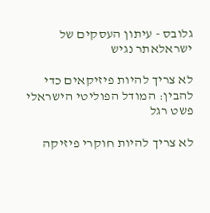גלובס - עיתון העסקים של ישראלאתר נגיש

לא צריך להיות פיזיקאים כדי להבין: המודל הפוליטי הישראלי פשט רגל

לא צריך להיות חוקרי פיזיקה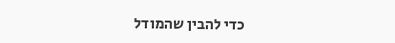כדי להבין שהמודל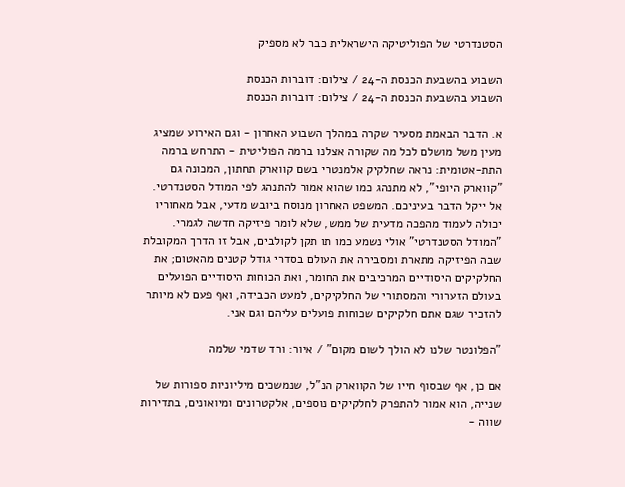הסטנדרטי של הפוליטיקה הישראלית כבר לא מספיק

השבוע בהשבעת הכנסת ה-24 / צילום: דוברות הכנסת
השבוע בהשבעת הכנסת ה-24 / צילום: דוברות הכנסת

א. הדבר הבאמת מסעיר שקרה במהלך השבוע האחרון - וגם האירוע שמציג מעין משל מושלם לכל מה שקורה אצלנו ברמה הפוליטית - התרחש ברמה התת-אטומית: נראה שחלקיק אלמנטרי בשם קווארק תחתון, המכונה גם "קווארק היופי", לא מתנהג כמו שהוא אמור להתנהג לפי המודל הסטנדרטי. אל ייקל הדבר בעיניכם. המשפט האחרון מנוסח ביובש מדעי, אבל מאחוריו יכולה לעמוד מהפכה מדעית של ממש, שלא לומר פיזיקה חדשה לגמרי. "המודל הסטנדרטי" אולי נשמע כמו תו תקן לקולבים, אבל זו הדרך המקובלת שבה הפיזיקה מתארת ומסבירה את העולם בסדרי גודל קטנים מהאטום; את החלקיקים היסודיים המרכיבים את החומר, ואת הכוחות היסודיים הפועלים בעולם הזערורי והמסתורי של החלקיקים, למעט הכבידה, ואף פעם לא מיותר להזכיר שגם אתם חלקיקים שכוחות פועלים עליהם וגם אני.

"הפלונטר שלנו לא הולך לשום מקום" / איור: ורד שדמי שלמה

אם כן, אף שבסוף חייו של הקווארק הנ"ל, שנמשכים מיליוניות ספורות של שנייה, הוא אמור להתפרק לחלקיקים נוספים, אלקטרונים ומיואונים, בתדירות שווה -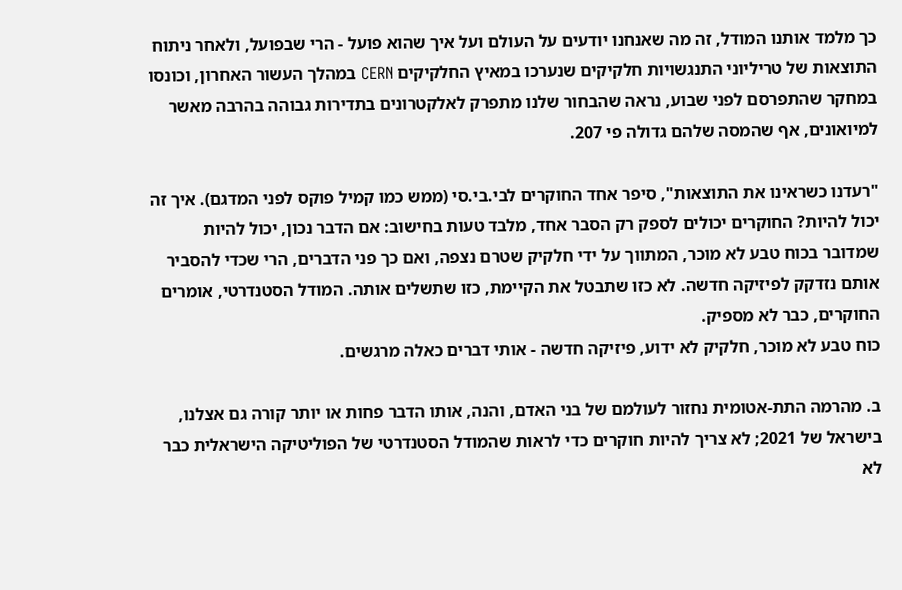כך מלמד אותנו המודל, זה מה שאנחנו יודעים על העולם ועל איך שהוא פועל - הרי שבפועל, ולאחר ניתוח התוצאות של טריליוני התנגשויות חלקיקים שנערכו במאיץ החלקיקים CERN במהלך העשור האחרון, וכונסו במחקר שהתפרסם לפני שבוע, נראה שהבחור שלנו מתפרק לאלקטרונים בתדירות גבוהה בהרבה מאשר למיואונים, אף שהמסה שלהם גדולה פי 207.

"רעדנו כשראינו את התוצאות", סיפר אחד החוקרים לבי.בי.סי (ממש כמו קמיל פוקס לפני המדגם). איך זה יכול להיות? החוקרים יכולים לספק רק הסבר אחד, מלבד טעות בחישוב: אם הדבר נכון, יכול להיות שמדובר בכוח טבע לא מוכר, המתווך על ידי חלקיק שטרם נצפה, ואם כך פני הדברים, הרי שכדי להסביר אותם נזדקק לפיזיקה חדשה. לא כזו שתבטל את הקיימת, כזו שתשלים אותה. המודל הסטנדרטי, אומרים החוקרים, כבר לא מספיק.
כוח טבע לא מוכר, חלקיק לא ידוע, פיזיקה חדשה - אותי דברים כאלה מרגשים.

ב. מהרמה התת-אטומית נחזור לעולמם של בני האדם, והנה, אותו הדבר פחות או יותר קורה גם אצלנו, בישראל של 2021; לא צריך להיות חוקרים כדי לראות שהמודל הסטנדרטי של הפוליטיקה הישראלית כבר לא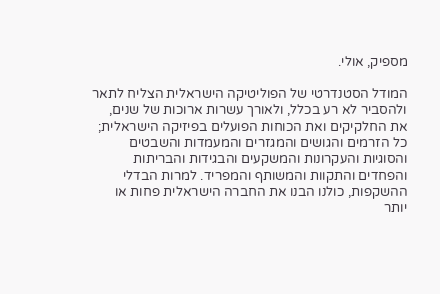מספיק, אולי.

המודל הסטנדרטי של הפוליטיקה הישראלית הצליח לתאר ולהסביר לא רע בכלל, ולאורך עשרות ארוכות של שנים, את החלקיקים ואת הכוחות הפועלים בפיזיקה הישראלית; כל הזרמים והגושים והמגזרים והמעמדות והשבטים והסוגיות והעקרונות והמשקעים והבגידות והבריתות והפחדים והתקוות והמשותף והמפריד. למרות הבדלי ההשקפות, כולנו הבנו את החברה הישראלית פחות או יותר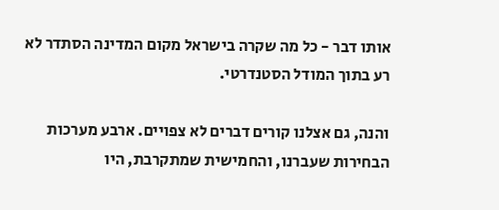אותו דבר - כל מה שקרה בישראל מקום המדינה הסתדר לא רע בתוך המודל הסטנדרטי.

והנה, גם אצלנו קורים דברים לא צפויים. ארבע מערכות הבחירות שעברנו, והחמישית שמתקרבת, היו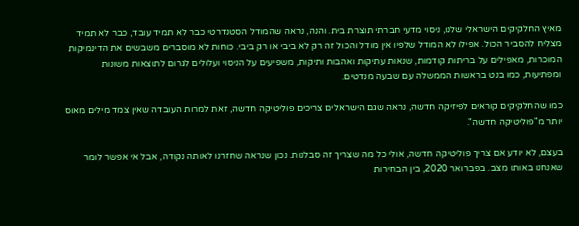מאיץ החלקיקים הישראלי שלנו, ניסוי מדעי חברתי תוצרת בית. והנה, נראה שהמודל הסטנדרטי כבר לא תמיד עובד, כבר לא תמיד מצליח להסביר הכול. אפילו לא המודל שלפיו אין מודל והכול זה רק לא ביבי או רק ביבי. כוחות לא מוסברים משבשים את הדינמיקות המוכרות, מאפילים על בריתות קודמות, שנאות עתיקות ואהבות ותיקות, משפיעים על הניסוי ועלולים לגרום לתוצאות משונות ומפתיעות, כמו בנט בראשות הממשלה עם שבעה מנדטים.

כמו שהחלקיקים קוראים לפיזיקה חדשה, נראה שגם הישראלים צריכים פוליטיקה חדשה, זאת למרות העובדה שאין צמד מילים מאוס יותר מ"פוליטיקה חדשה".

בעצם, לא יודע אם צריך פוליטיקה חדשה, אולי כל מה שצריך זה סבלנות. נכון שנראה שחזרנו לאותה נקודה, אבל אי אפשר לומר שאנחנו באותו מצב. בפברואר 2020, בין הבחירות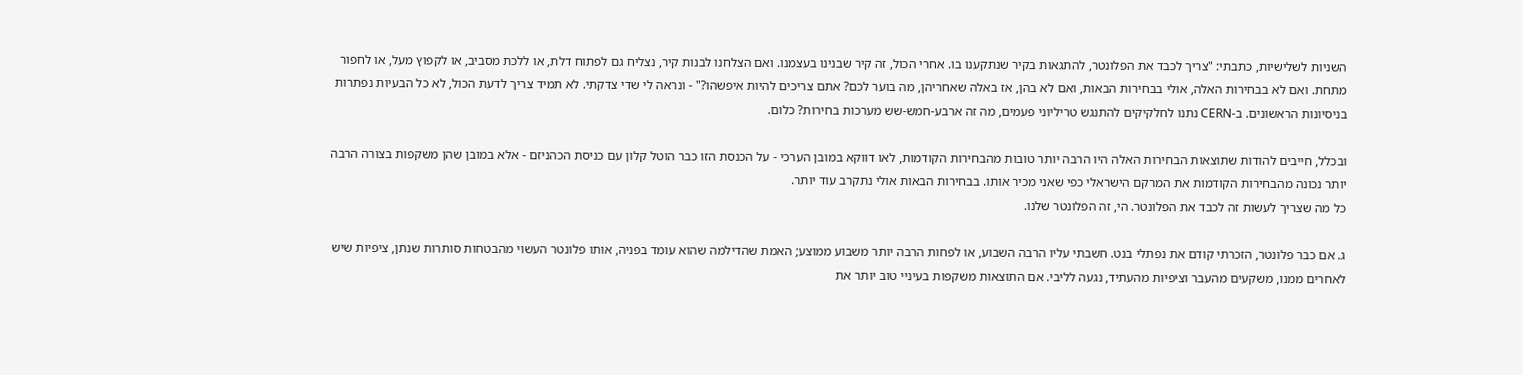השניות לשלישיות, כתבתי: "צריך לכבד את הפלונטר, להתגאות בקיר שנתקענו בו. אחרי הכול, זה קיר שבנינו בעצמנו. ואם הצלחנו לבנות קיר, נצליח גם לפתוח דלת, או ללכת מסביב, או לקפוץ מעל, או לחפור מתחת. ואם לא בבחירות האלה, אולי בבחירות הבאות, ואם לא בהן, אז באלה שאחריהן, מה בוער לכם? אתם צריכים להיות איפשהו?" - ונראה לי שדי צדקתי. לא תמיד צריך לדעת הכול, לא כל הבעיות נפתרות בניסיונות הראשונים. ב-CERN נתנו לחלקיקים להתנגש טריליוני פעמים, מה זה ארבע-חמש-שש מערכות בחירות? כלום.

ובכלל, חייבים להודות שתוצאות הבחירות האלה היו הרבה יותר טובות מהבחירות הקודמות, לאו דווקא במובן הערכי - על הכנסת הזו כבר הוטל קלון עם כניסת הכהניזם - אלא במובן שהן משקפות בצורה הרבה יותר נכונה מהבחירות הקודמות את המרקם הישראלי כפי שאני מכיר אותו. בבחירות הבאות אולי נתקרב עוד יותר.
כל מה שצריך לעשות זה לכבד את הפלונטר. הי, זה הפלונטר שלנו.

ג. אם כבר פלונטר, הזכרתי קודם את נפתלי בנט. חשבתי עליו הרבה השבוע, או לפחות הרבה יותר משבוע ממוצע; האמת שהדילמה שהוא עומד בפניה, אותו פלונטר העשוי מהבטחות סותרות שנתן, ציפיות שיש לאחרים ממנו, משקעים מהעבר וציפיות מהעתיד, נגעה לליבי. אם התוצאות משקפות בעיניי טוב יותר את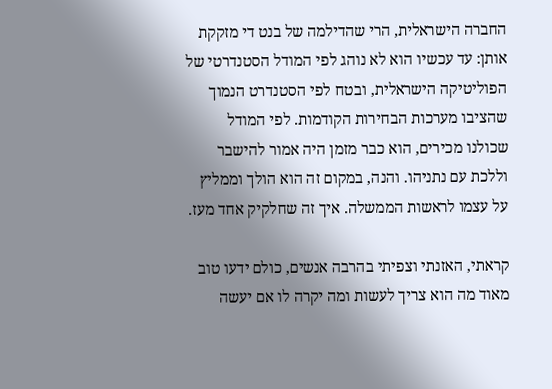החברה הישראלית, הרי שהדילמה של בנט די מזקקת אותן: עד עכשיו הוא לא נוהג לפי המודל הסטנדרטי של הפוליטיקה הישראלית, ובטח לפי הסטנדרט הנמוך שהציבו מערכות הבחירות הקודמות. לפי המודל שכולנו מכירים, הוא כבר מזמן היה אמור להישבר וללכת עם נתניהו. והנה, במקום זה הוא הולך וממליץ על עצמו לראשות הממשלה. איך זה שחלקיק אחד מעז.

קראתי, האזנתי וצפיתי בהרבה אנשים, כולם ידעו טוב מאוד מה הוא צריך לעשות ומה יקרה לו אם יעשה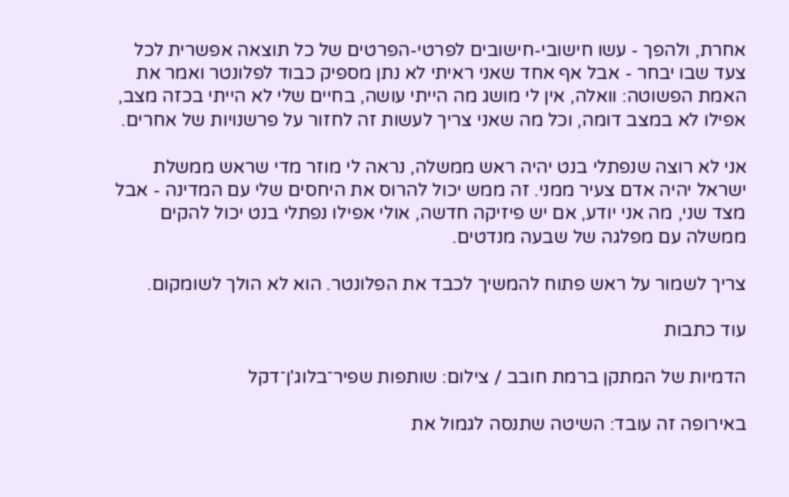אחרת, ולהפך - עשו חישובי-חישובים לפרטי-הפרטים של כל תוצאה אפשרית לכל צעד שבו יבחר - אבל אף אחד שאני ראיתי לא נתן מספיק כבוד לפלונטר ואמר את האמת הפשוטה: וואלה, אין לי מושג מה הייתי עושה, בחיים שלי לא הייתי בכזה מצב, אפילו לא במצב דומה, וכל מה שאני צריך לעשות זה לחזור על פרשנויות של אחרים.

אני לא רוצה שנפתלי בנט יהיה ראש ממשלה, נראה לי מוזר מדי שראש ממשלת ישראל יהיה אדם צעיר ממני. זה ממש יכול להרוס את היחסים שלי עם המדינה - אבל מצד שני, מה אני יודע, אם יש פיזיקה חדשה, אולי אפילו נפתלי בנט יכול להקים ממשלה עם מפלגה של שבעה מנדטים.

צריך לשמור על ראש פתוח להמשיך לכבד את הפלונטר. הוא לא הולך לשומקום.

עוד כתבות

הדמיות של המתקן ברמת חובב / צילום: שותפות שפיר־בלוג'ן־דקל

באירופה זה עובד: השיטה שתנסה לגמול את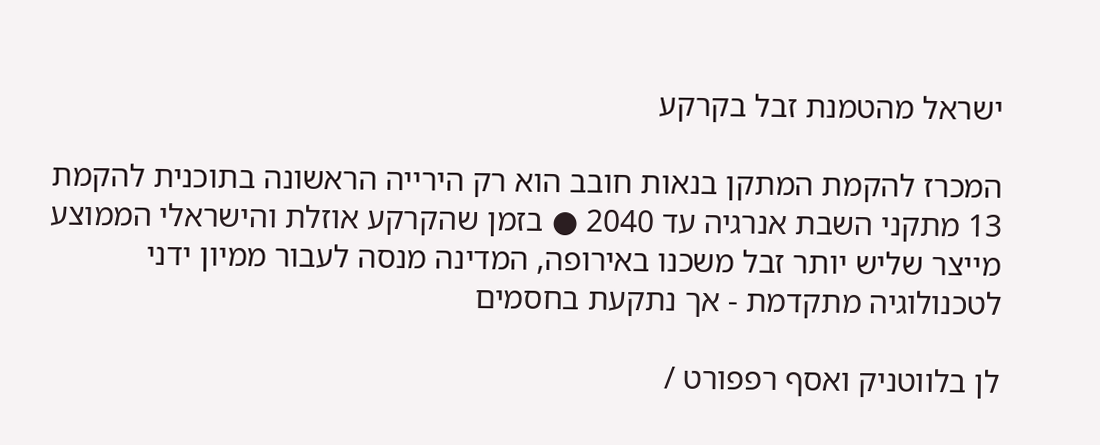ישראל מהטמנת זבל בקרקע

המכרז להקמת המתקן בנאות חובב הוא רק הירייה הראשונה בתוכנית להקמת 13 מתקני השבת אנרגיה עד 2040 ● בזמן שהקרקע אוזלת והישראלי הממוצע מייצר שליש יותר זבל משכנו באירופה, המדינה מנסה לעבור ממיון ידני לטכנולוגיה מתקדמת - אך נתקעת בחסמים

לן בלווטניק ואסף רפפורט /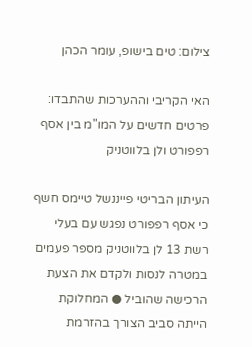צילום: טים בישופ, עומר הכהן

האי הקריבי וההערכות שהתבדו: פרטים חדשים על המו"מ בין אסף רפפורט ולן בלווטניק

העיתון הבריטי פייננשל טיימס חשף כי אסף רפפורט נפגש עם בעלי רשת 13 לן בלווטניק מספר פעמים במטרה לנסות ולקדם את הצעת הרכישה שהוביל ● המחלוקת הייתה סביב הצורך בהזרמת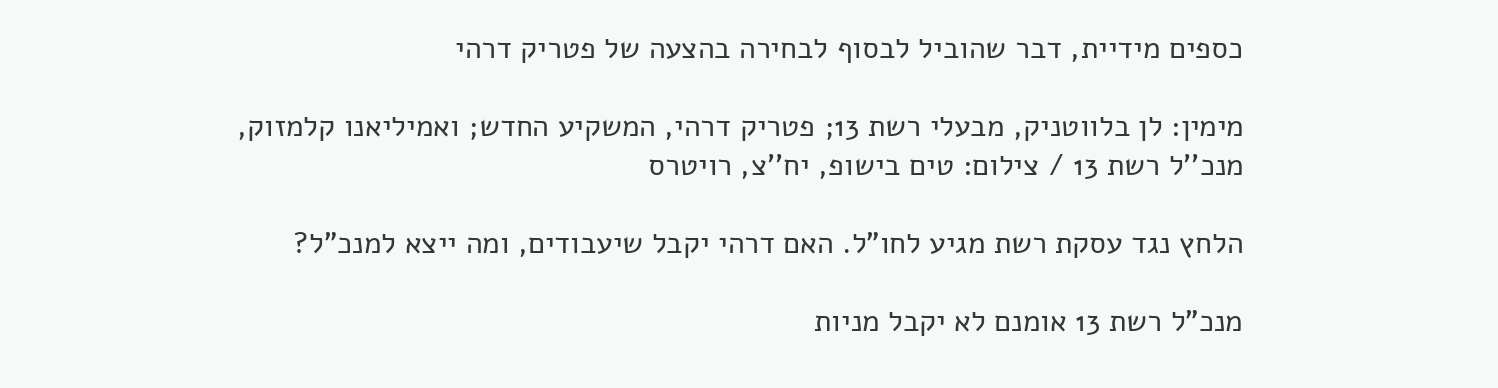כספים מידיית, דבר שהוביל לבסוף לבחירה בהצעה של פטריק דרהי

מימין: לן בלווטניק, מבעלי רשת 13; פטריק דרהי, המשקיע החדש; ואמיליאנו קלמזוק, מנכ''ל רשת 13 / צילום: טים בישופ, יח''צ, רויטרס

הלחץ נגד עסקת רשת מגיע לחו"ל. האם דרהי יקבל שיעבודים, ומה ייצא למנכ"ל?

מנכ"ל רשת 13 אומנם לא יקבל מניות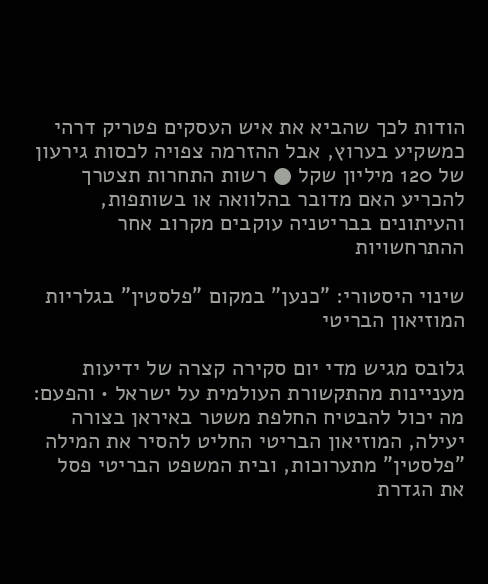הודות לכך שהביא את איש העסקים פטריק דרהי כמשקיע בערוץ, אבל ההזרמה צפויה לכסות גירעון של 120 מיליון שקל ● רשות התחרות תצטרך להכריע האם מדובר בהלוואה או בשותפות, והעיתונים בבריטניה עוקבים מקרוב אחר ההתרחשויות

שינוי היסטורי: "כנען" במקום "פלסטין" בגלריות המוזיאון הבריטי

גלובס מגיש מדי יום סקירה קצרה של ידיעות מעניינות מהתקשורת העולמית על ישראל • והפעם: מה יכול להבטיח החלפת משטר באיראן בצורה יעילה, המוזיאון הבריטי החליט להסיר את המילה "פלסטין" מתערוכות, ובית המשפט הבריטי פסל את הגדרת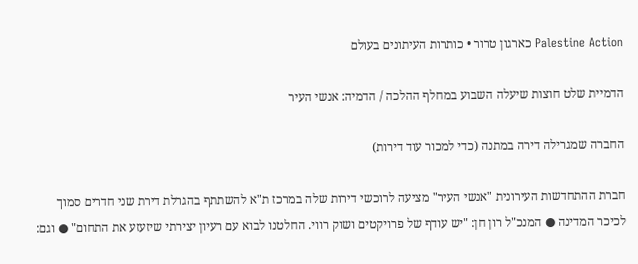Palestine Action כארגון טרור • כותרות העיתונים בעולם

הדמיית שלט חוצות שיעלה השבוע במחלף ההלכה / הדמיה: אנשי העיר

החברה שמגרילה דירה במתנה (כדי למכור עוד דירות)

חברת ההתחדשות העירונית "אנשי העיר" מציעה לרוכשי דירות שלה במרכז ת"א להשתתף בהגרלת דירת שני חדרים סמוך לכיכר המדינה ● המנכ"ל רון חן: "יש עודף של פרויקטים ושוק רווי. החלטנו לבוא עם רעיון יצירתי שיזעזע את התחום" ● וגם: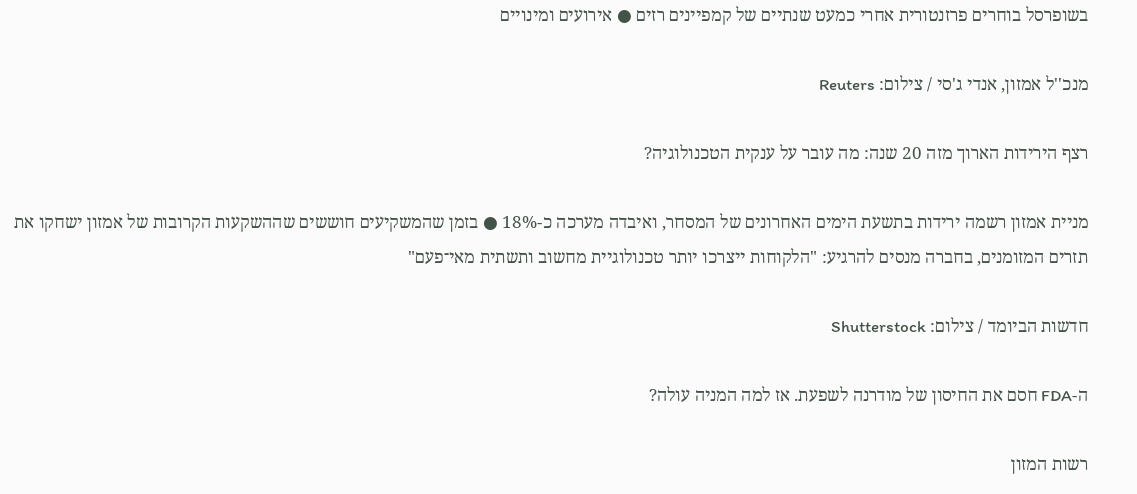בשופרסל בוחרים פרזנטורית אחרי כמעט שנתיים של קמפיינים רזים ● אירועים ומינויים

מנכ''ל אמזון, אנדי ג'סי / צילום: Reuters

רצף הירידות הארוך מזה 20 שנה: מה עובר על ענקית הטכנולוגיה?

מניית אמזון רשמה ירידות בתשעת הימים האחרונים של המסחר, ואיבדה מערכה כ-18% ● בזמן שהמשקיעים חוששים שההשקעות הקרובות של אמזון ישחקו את תזרים המזומנים, בחברה מנסים להרגיע: "הלקוחות ייצרכו יותר טכנולוגיית מחשוב ותשתית מאי־פעם"

חדשות הביומד / צילום: Shutterstock

ה-FDA חסם את החיסון של מודרנה לשפעת. אז למה המניה עולה?

רשות המזון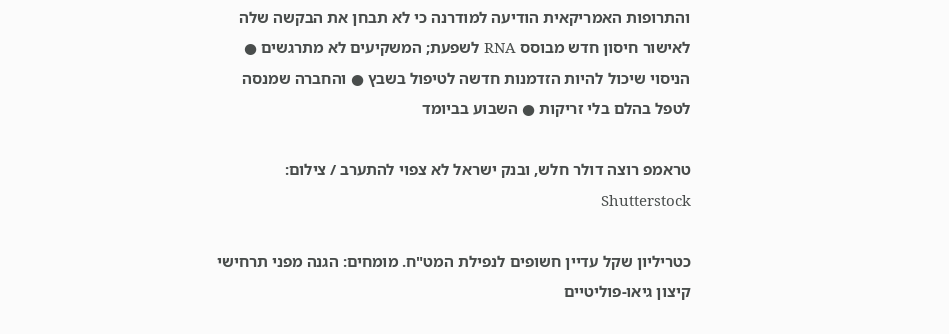והתרופות האמריקאית הודיעה למודרנה כי לא תבחן את הבקשה שלה לאישור חיסון חדש מבוסס RNA לשפעת; המשקיעים לא מתרגשים ● הניסוי שיכול להיות הזדמנות חדשה לטיפול בשבץ ● והחברה שמנסה לטפל בהלם בלי זריקות ● השבוע בביומד

טראמפ רוצה דולר חלש, ובנק ישראל לא צפוי להתערב / צילום: Shutterstock

כטריליון שקל עדיין חשופים לנפילת המט"ח. מומחים: הגנה מפני תרחישי קיצון גיאו-פוליטיים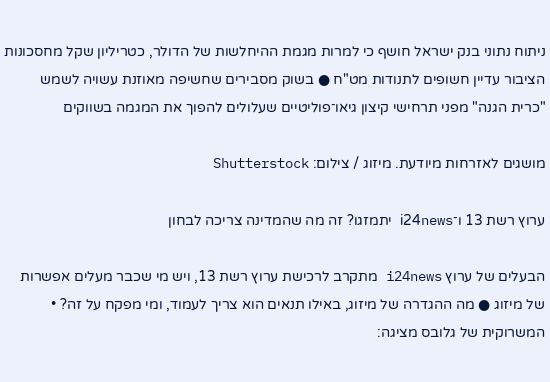ניתוח נתוני בנק ישראל חושף כי למרות מגמת ההיחלשות של הדולר, כטריליון שקל מחסכונות הציבור עדיין חשופים לתנודות מט"ח ● בשוק מסבירים שחשיפה מאוזנת עשויה לשמש "כרית הגנה" מפני תרחישי קיצון גיאו־פוליטיים שעלולים להפוך את המגמה בשווקים

מושגים לאזרחות מיודעת. מיזוג / צילום: Shutterstock

ערוץ רשת 13 ו־i24news יתמזגו? זה מה שהמדינה צריכה לבחון

הבעלים של ערוץ i24news מתקרב לרכישת ערוץ רשת 13, ויש מי שכבר מעלים אפשרות של מיזוג ● מה ההגדרה של מיזוג, באילו תנאים הוא צריך לעמוד, ומי מפקח על זה? • המשרוקית של גלובס מציגה: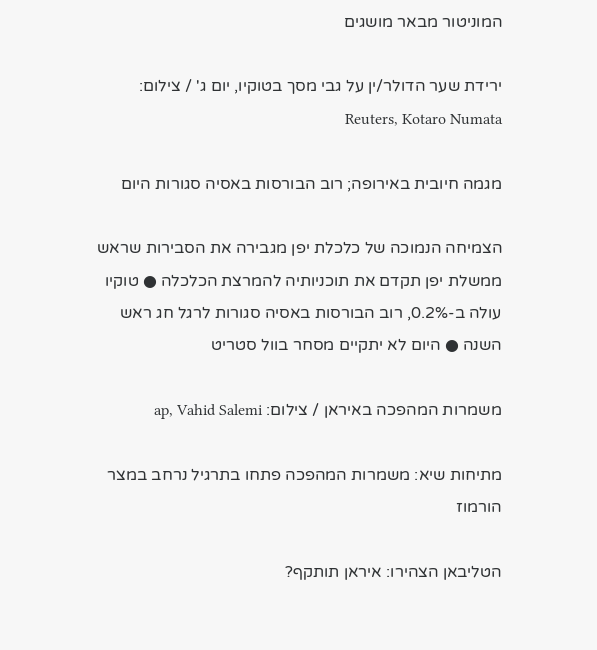המוניטור מבאר מושגים

ירידת שער הדולר/ין על גבי מסך בטוקיו, יום ג' / צילום: Reuters, Kotaro Numata

מגמה חיובית באירופה; רוב הבורסות באסיה סגורות היום

הצמיחה הנמוכה של כלכלת יפן מגבירה את הסבירות שראש ממשלת יפן תקדם את תוכניותיה להמרצת הכלכלה ● טוקיו עולה ב-0.2%, רוב הבורסות באסיה סגורות לרגל חג ראש השנה ● היום לא יתקיים מסחר בוול סטריט

משמרות המהפכה באיראן / צילום: ap, Vahid Salemi

מתיחות שיא: משמרות המהפכה פתחו בתרגיל נרחב במצר הורמוז

הטליבאן הצהירו: איראן תותקף?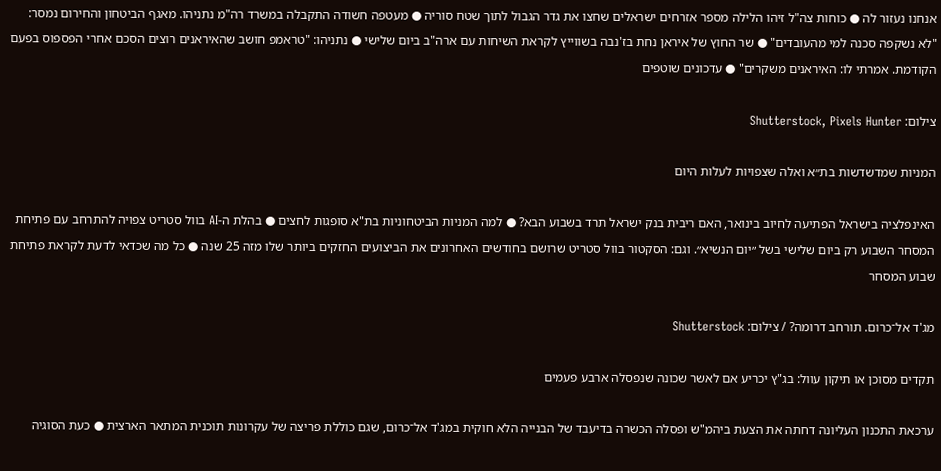אנחנו נעזור לה ● כוחות צה"ל זיהו הלילה מספר אזרחים ישראלים שחצו את גדר הגבול לתוך שטח סוריה ● מעטפה חשודה התקבלה במשרד רה"מ נתניהו. מאגף הביטחון והחירום נמסר: "לא נשקפה סכנה למי מהעובדים" ● שר החוץ של איראן נחת בז'נבה בשווייץ לקראת השיחות עם ארה"ב ביום שלישי ● נתניהו: "טראמפ חושב שהאיראנים רוצים הסכם אחרי הפספוס בפעם הקודמת. אמרתי לו: האיראנים משקרים" ● עדכונים שוטפים

צילום: Shutterstock, Pixels Hunter

המניות שמדשדשות בת״א ואלה שצפויות לעלות היום

האינפלציה בישראל הפתיעה לחיוב בינואר, האם ריבית בנק ישראל תרד בשבוע הבא? ● למה המניות הביטחוניות בת"א סופגות לחצים ● בהלת ה-AI בוול סטריט צפויה להתרחב עם פתיחת המסחר השבוע רק ביום שלישי בשל ״יום הנשיא״. וגם: הסקטור בוול סטריט שרושם בחודשים האחרונים את הביצועים החזקים ביותר שלו מזה 25 שנה ● כל מה שכדאי לדעת לקראת פתיחת שבוע המסחר

מג'ד אל־כרום. תורחב דרומה? / צילום: Shutterstock

תקדים מסוכן או תיקון עוול: בג"ץ יכריע אם לאשר שכונה שנפסלה ארבע פעמים

ערכאת התכנון העליונה דחתה את הצעת ביהמ"ש ופסלה הכשרה בדיעבד של הבנייה הלא חוקית במג'ד אל־כרום, שגם כוללת פריצה של עקרונות תוכנית המתאר הארצית ● כעת הסוגיה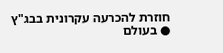חוזרת להכרעה עקרונית בבג"ץ ● בעולם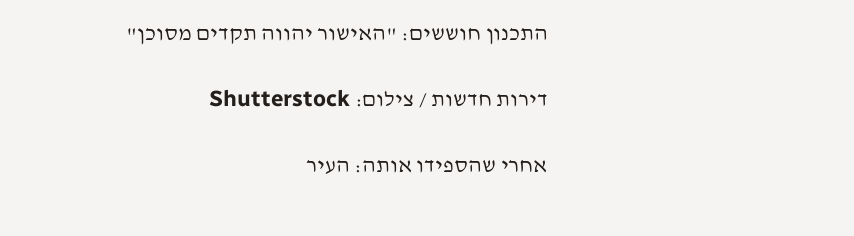התכנון חוששים: "האישור יהווה תקדים מסוכן"

דירות חדשות / צילום: Shutterstock

אחרי שהספידו אותה: העיר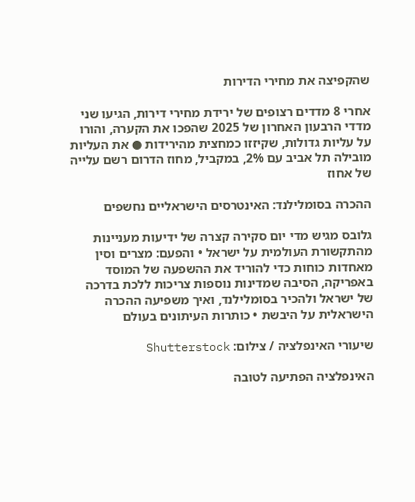שהקפיצה את מחירי הדירות

אחרי 8 מדדים רצופים של ירידת מחירי דירות, הגיעו שני מדדי הרבעון האחרון של 2025 שהפכו את הקערה, והורו על עליות גדולות, שקיזזו כמחצית מהירידות ● את העליות מובילה תל אביב עם 2%, במקביל, מחוז הדרום רשם עלייה של אחוז

ההכרה בסומלילנד: האינטרסים הישראליים נחשפים

גלובס מגיש מדי יום סקירה קצרה של ידיעות מעניינות מהתקשורת העולמית על ישראל • והפעם: מצרים וסין מאחדות כוחות כדי להוריד את ההשפעה של המוסד באפריקה, הסיבה שמדינות נוספות צריכות ללכת בדרכה של ישראל ולהכיר בסומלילנד, ואיך משפיעה ההכרה הישראלית על היבשת • כותרות העיתונים בעולם

שיעורי האינפלציה / צילום: Shutterstock

האינפלציה הפתיעה לטובה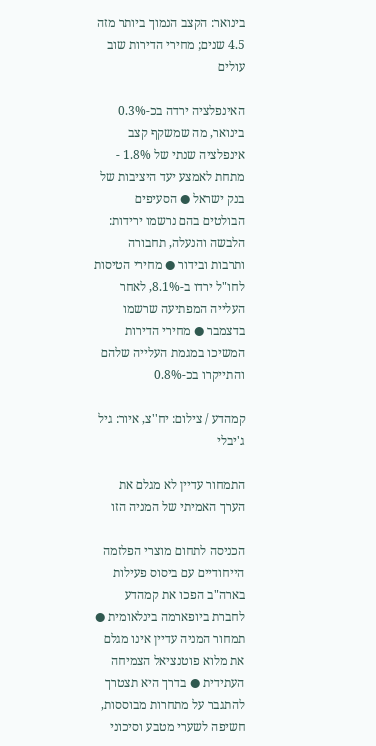בינואר: הקצב הנמוך ביותר מזה 4.5 שנים; מחירי הדירות שוב עולים

האינפלציה ירדה בכ-0.3% בינואר, מה שמשקף קצב אינפלציה שנתי של 1.8% - מתחת לאמצע יעד היציבות של בנק ישראל ● הסעיפים הבולטים בהם נרשמו ירידות: הלבשה והנעלה, תחבורה ותרבות ובידור ● מחירי הטיסות לחו"ל ירדו ב-8.1%, לאחר העלייה המפתיעה שרשמו בדצמבר ● מחירי הדירות המשיכו במגמת העלייה שלהם והתייקרו בכ-0.8%

קמהדע / צילום: יח''צ, איור: גיל ג'יבלי

התמחור עדיין לא מגלם את הערך האמיתי של המניה הזו

הכניסה לתחום מוצרי הפלזמה הייחודיים עם ביסוס פעילות בארה"ב הפכו את קמהדע לחברת ביופארמה בינלאומית ● תמחור המניה עדיין אינו מגלם את מלוא פוטנציאל הצמיחה העתידית ● בדרך היא תצטרך להתגבר על מתחרות מבוססות, חשיפה לשערי מטבע וסיכוני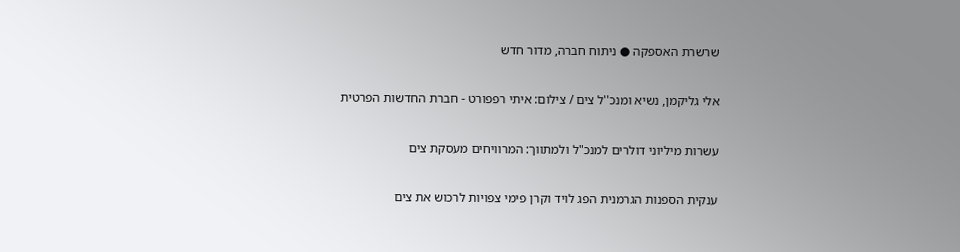שרשרת האספקה ● ניתוח חברה, מדור חדש

אלי גליקמן, נשיא ומנכ''ל צים / צילום: איתי רפפורט - חברת החדשות הפרטית

עשרות מיליוני דולרים למנכ"ל ולמתווך: המרוויחים מעסקת צים

ענקית הספנות הגרמנית הפג לויד וקרן פימי צפויות לרכוש את צים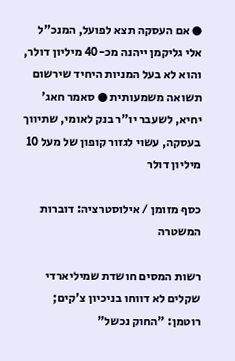● אם העסקה תצא לפועל, המנכ"ל אלי גליקמן ייהנה מכ-40 מיליון דולר, והוא לא בעל המניות היחיד שירשום תשואה משמעותית ● סאמר חאג' יחיא, לשעבר יו"ר בנק לאומי, שתיווך בעסקה, עשוי לגזור קופון של מעל 10 מיליון דולר

כסף מזומן / אילוסטרציה: דוברות המשטרה

רשות המסים חושדת שמיליארדי שקלים לא דווחו בניכיון צ'קים; רוטמן: "החוק נכשל"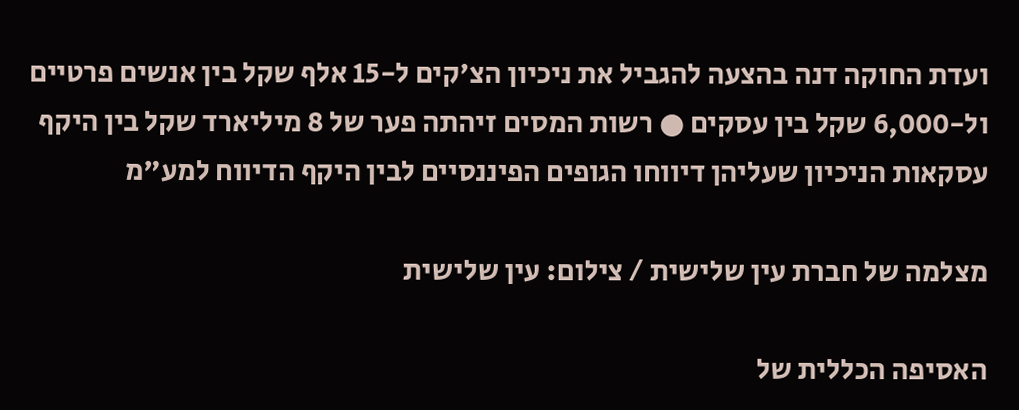ועדת החוקה דנה בהצעה להגביל את ניכיון הצ'קים ל-15 אלף שקל בין אנשים פרטיים ול-6,000 שקל בין עסקים ● רשות המסים זיהתה פער של 8 מיליארד שקל בין היקף עסקאות הניכיון שעליהן דיווחו הגופים הפיננסיים לבין היקף הדיווח למע"מ

מצלמה של חברת עין שלישית / צילום: עין שלישית

האסיפה הכללית של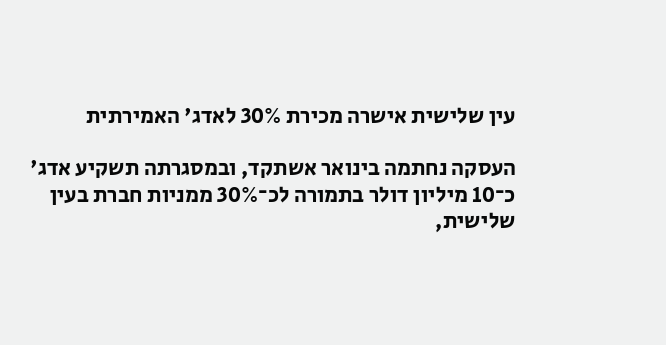עין שלישית אישרה מכירת 30% לאדג' האמירתית

העסקה נחתמה בינואר אשתקד, ובמסגרתה תשקיע אדג' כ־10 מיליון דולר בתמורה לכ־30% ממניות חברת בעין שלישית,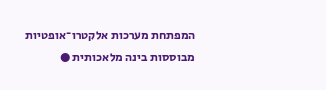המפתחת מערכות אלקטרו־אופטיות מבוססות בינה מלאכותית ●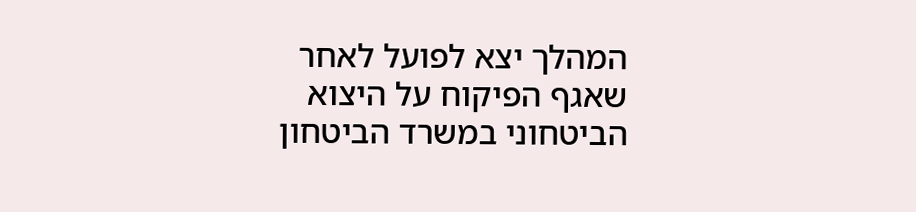המהלך יצא לפועל לאחר שאגף הפיקוח על היצוא הביטחוני במשרד הביטחון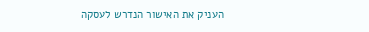העניק את האישור הנדרש לעסקה